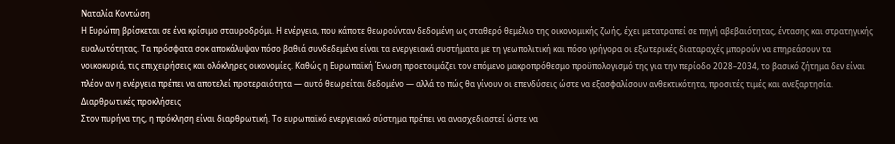Ναταλία Κοντώση
Η Ευρώπη βρίσκεται σε ένα κρίσιμο σταυροδρόμι. Η ενέργεια, που κάποτε θεωρούνταν δεδομένη ως σταθερό θεμέλιο της οικονομικής ζωής, έχει μετατραπεί σε πηγή αβεβαιότητας, έντασης και στρατηγικής ευαλωτότητας. Τα πρόσφατα σοκ αποκάλυψαν πόσο βαθιά συνδεδεμένα είναι τα ενεργειακά συστήματα με τη γεωπολιτική και πόσο γρήγορα οι εξωτερικές διαταραχές μπορούν να επηρεάσουν τα νοικοκυριά, τις επιχειρήσεις και ολόκληρες οικονομίες. Καθώς η Ευρωπαϊκή Ένωση προετοιμάζει τον επόμενο μακροπρόθεσμο προϋπολογισμό της για την περίοδο 2028–2034, το βασικό ζήτημα δεν είναι πλέον αν η ενέργεια πρέπει να αποτελεί προτεραιότητα — αυτό θεωρείται δεδομένο — αλλά το πώς θα γίνουν οι επενδύσεις ώστε να εξασφαλίσουν ανθεκτικότητα, προσιτές τιμές και ανεξαρτησία.
Διαρθρωτικές προκλήσεις
Στον πυρήνα της, η πρόκληση είναι διαρθρωτική. Το ευρωπαϊκό ενεργειακό σύστημα πρέπει να ανασχεδιαστεί ώστε να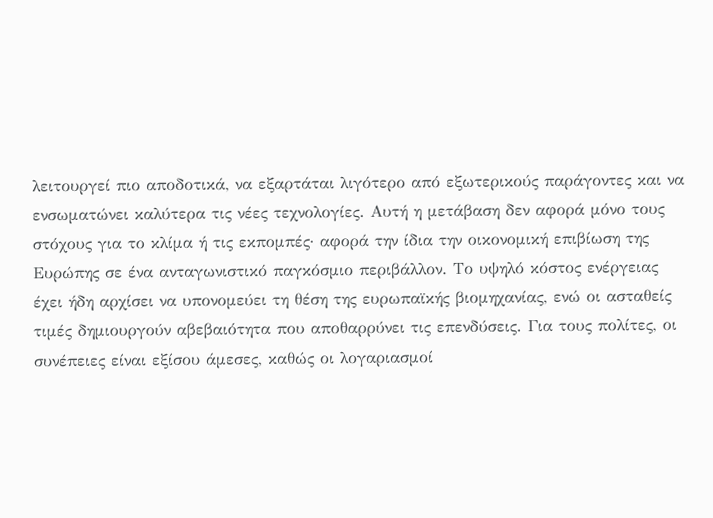λειτουργεί πιο αποδοτικά, να εξαρτάται λιγότερο από εξωτερικούς παράγοντες και να ενσωματώνει καλύτερα τις νέες τεχνολογίες. Αυτή η μετάβαση δεν αφορά μόνο τους στόχους για το κλίμα ή τις εκπομπές· αφορά την ίδια την οικονομική επιβίωση της Ευρώπης σε ένα ανταγωνιστικό παγκόσμιο περιβάλλον. Το υψηλό κόστος ενέργειας έχει ήδη αρχίσει να υπονομεύει τη θέση της ευρωπαϊκής βιομηχανίας, ενώ οι ασταθείς τιμές δημιουργούν αβεβαιότητα που αποθαρρύνει τις επενδύσεις. Για τους πολίτες, οι συνέπειες είναι εξίσου άμεσες, καθώς οι λογαριασμοί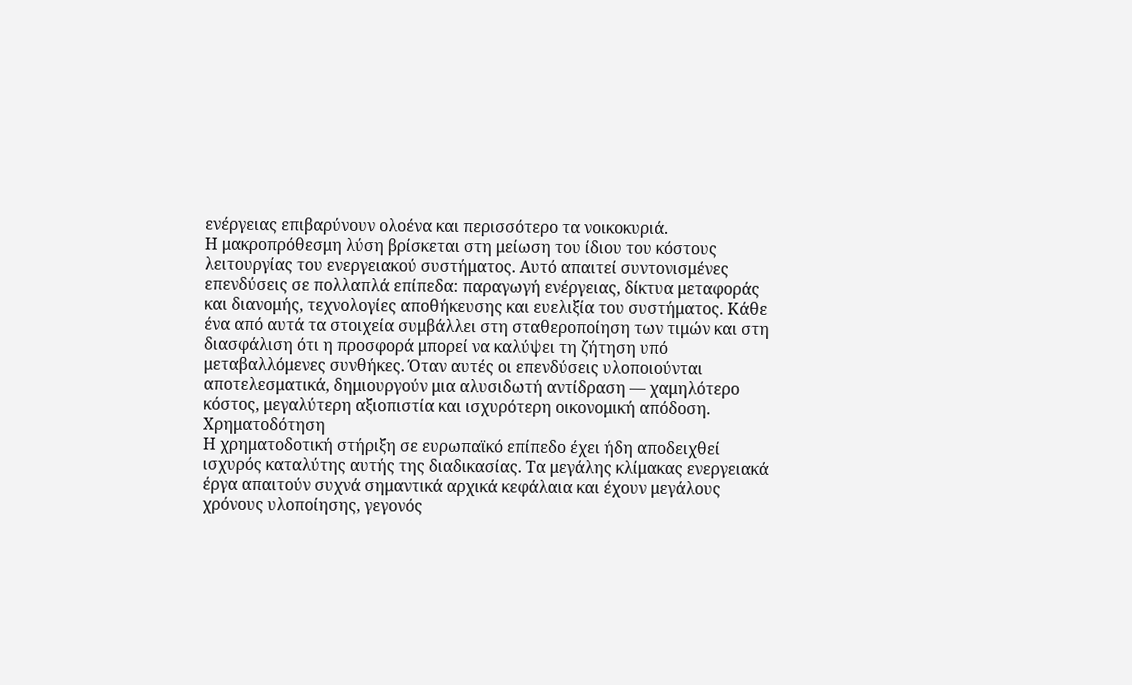ενέργειας επιβαρύνουν ολοένα και περισσότερο τα νοικοκυριά.
Η μακροπρόθεσμη λύση βρίσκεται στη μείωση του ίδιου του κόστους λειτουργίας του ενεργειακού συστήματος. Αυτό απαιτεί συντονισμένες επενδύσεις σε πολλαπλά επίπεδα: παραγωγή ενέργειας, δίκτυα μεταφοράς και διανομής, τεχνολογίες αποθήκευσης και ευελιξία του συστήματος. Κάθε ένα από αυτά τα στοιχεία συμβάλλει στη σταθεροποίηση των τιμών και στη διασφάλιση ότι η προσφορά μπορεί να καλύψει τη ζήτηση υπό μεταβαλλόμενες συνθήκες. Όταν αυτές οι επενδύσεις υλοποιούνται αποτελεσματικά, δημιουργούν μια αλυσιδωτή αντίδραση — χαμηλότερο κόστος, μεγαλύτερη αξιοπιστία και ισχυρότερη οικονομική απόδοση.
Χρηματοδότηση
Η χρηματοδοτική στήριξη σε ευρωπαϊκό επίπεδο έχει ήδη αποδειχθεί ισχυρός καταλύτης αυτής της διαδικασίας. Τα μεγάλης κλίμακας ενεργειακά έργα απαιτούν συχνά σημαντικά αρχικά κεφάλαια και έχουν μεγάλους χρόνους υλοποίησης, γεγονός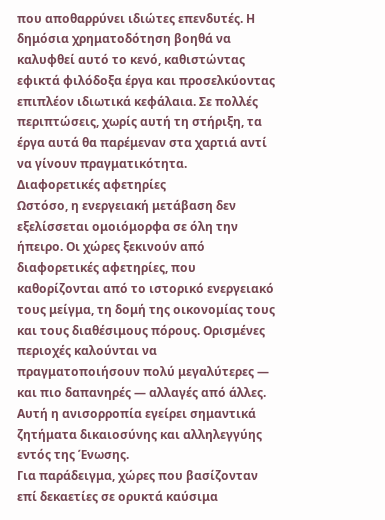που αποθαρρύνει ιδιώτες επενδυτές. Η δημόσια χρηματοδότηση βοηθά να καλυφθεί αυτό το κενό, καθιστώντας εφικτά φιλόδοξα έργα και προσελκύοντας επιπλέον ιδιωτικά κεφάλαια. Σε πολλές περιπτώσεις, χωρίς αυτή τη στήριξη, τα έργα αυτά θα παρέμεναν στα χαρτιά αντί να γίνουν πραγματικότητα.
Διαφορετικές αφετηρίες
Ωστόσο, η ενεργειακή μετάβαση δεν εξελίσσεται ομοιόμορφα σε όλη την ήπειρο. Οι χώρες ξεκινούν από διαφορετικές αφετηρίες, που καθορίζονται από το ιστορικό ενεργειακό τους μείγμα, τη δομή της οικονομίας τους και τους διαθέσιμους πόρους. Ορισμένες περιοχές καλούνται να πραγματοποιήσουν πολύ μεγαλύτερες — και πιο δαπανηρές — αλλαγές από άλλες. Αυτή η ανισορροπία εγείρει σημαντικά ζητήματα δικαιοσύνης και αλληλεγγύης εντός της Ένωσης.
Για παράδειγμα, χώρες που βασίζονταν επί δεκαετίες σε ορυκτά καύσιμα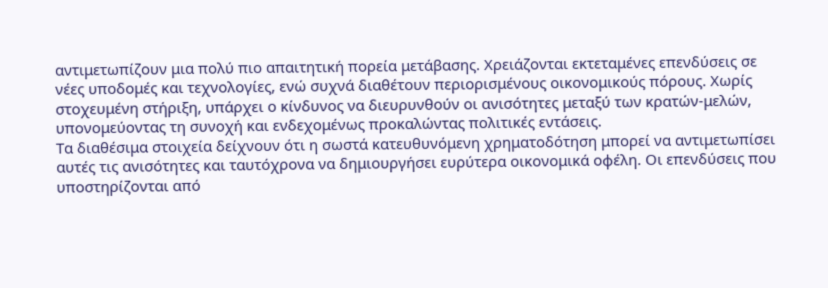αντιμετωπίζουν μια πολύ πιο απαιτητική πορεία μετάβασης. Χρειάζονται εκτεταμένες επενδύσεις σε νέες υποδομές και τεχνολογίες, ενώ συχνά διαθέτουν περιορισμένους οικονομικούς πόρους. Χωρίς στοχευμένη στήριξη, υπάρχει ο κίνδυνος να διευρυνθούν οι ανισότητες μεταξύ των κρατών-μελών, υπονομεύοντας τη συνοχή και ενδεχομένως προκαλώντας πολιτικές εντάσεις.
Τα διαθέσιμα στοιχεία δείχνουν ότι η σωστά κατευθυνόμενη χρηματοδότηση μπορεί να αντιμετωπίσει αυτές τις ανισότητες και ταυτόχρονα να δημιουργήσει ευρύτερα οικονομικά οφέλη. Οι επενδύσεις που υποστηρίζονται από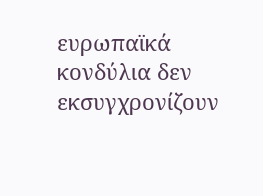ευρωπαϊκά κονδύλια δεν εκσυγχρονίζουν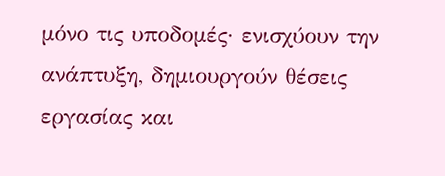μόνο τις υποδομές· ενισχύουν την ανάπτυξη, δημιουργούν θέσεις εργασίας και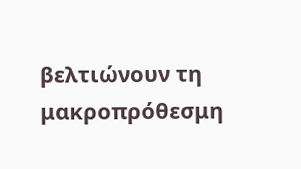βελτιώνουν τη μακροπρόθεσμη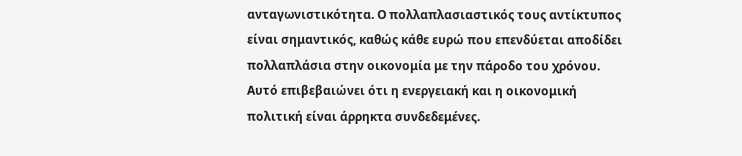ανταγωνιστικότητα. Ο πολλαπλασιαστικός τους αντίκτυπος είναι σημαντικός, καθώς κάθε ευρώ που επενδύεται αποδίδει πολλαπλάσια στην οικονομία με την πάροδο του χρόνου. Αυτό επιβεβαιώνει ότι η ενεργειακή και η οικονομική πολιτική είναι άρρηκτα συνδεδεμένες.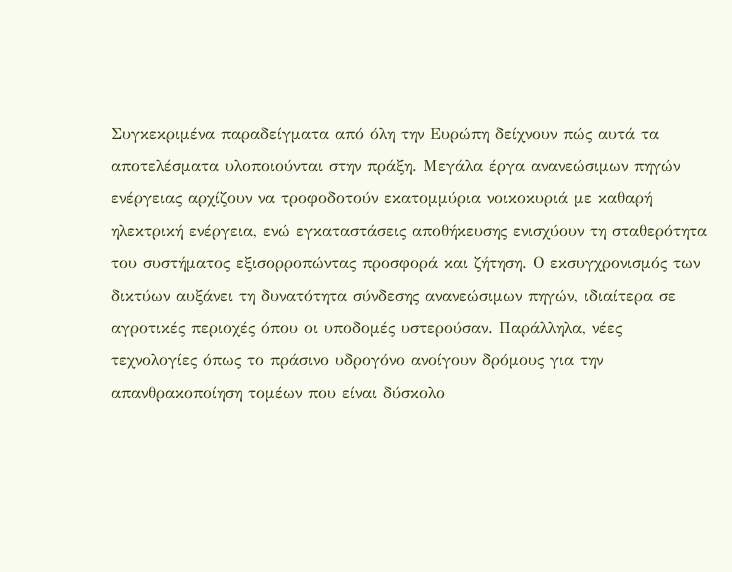Συγκεκριμένα παραδείγματα από όλη την Ευρώπη δείχνουν πώς αυτά τα αποτελέσματα υλοποιούνται στην πράξη. Μεγάλα έργα ανανεώσιμων πηγών ενέργειας αρχίζουν να τροφοδοτούν εκατομμύρια νοικοκυριά με καθαρή ηλεκτρική ενέργεια, ενώ εγκαταστάσεις αποθήκευσης ενισχύουν τη σταθερότητα του συστήματος εξισορροπώντας προσφορά και ζήτηση. Ο εκσυγχρονισμός των δικτύων αυξάνει τη δυνατότητα σύνδεσης ανανεώσιμων πηγών, ιδιαίτερα σε αγροτικές περιοχές όπου οι υποδομές υστερούσαν. Παράλληλα, νέες τεχνολογίες όπως το πράσινο υδρογόνο ανοίγουν δρόμους για την απανθρακοποίηση τομέων που είναι δύσκολο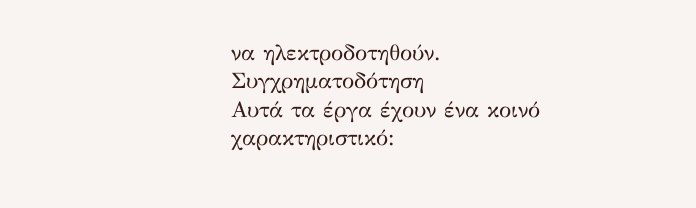να ηλεκτροδοτηθούν.
Συγχρηματοδότηση
Αυτά τα έργα έχουν ένα κοινό χαρακτηριστικό: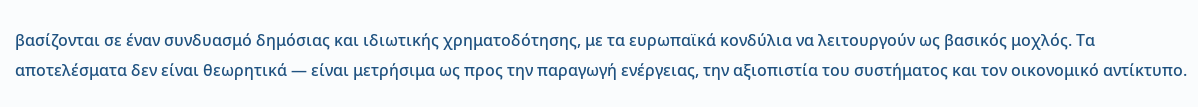βασίζονται σε έναν συνδυασμό δημόσιας και ιδιωτικής χρηματοδότησης, με τα ευρωπαϊκά κονδύλια να λειτουργούν ως βασικός μοχλός. Τα αποτελέσματα δεν είναι θεωρητικά — είναι μετρήσιμα ως προς την παραγωγή ενέργειας, την αξιοπιστία του συστήματος και τον οικονομικό αντίκτυπο.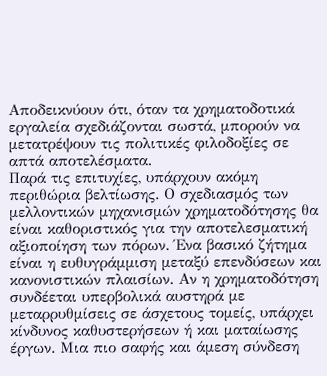Αποδεικνύουν ότι, όταν τα χρηματοδοτικά εργαλεία σχεδιάζονται σωστά, μπορούν να μετατρέψουν τις πολιτικές φιλοδοξίες σε απτά αποτελέσματα.
Παρά τις επιτυχίες, υπάρχουν ακόμη περιθώρια βελτίωσης. Ο σχεδιασμός των μελλοντικών μηχανισμών χρηματοδότησης θα είναι καθοριστικός για την αποτελεσματική αξιοποίηση των πόρων. Ένα βασικό ζήτημα είναι η ευθυγράμμιση μεταξύ επενδύσεων και κανονιστικών πλαισίων. Αν η χρηματοδότηση συνδέεται υπερβολικά αυστηρά με μεταρρυθμίσεις σε άσχετους τομείς, υπάρχει κίνδυνος καθυστερήσεων ή και ματαίωσης έργων. Μια πιο σαφής και άμεση σύνδεση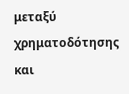μεταξύ χρηματοδότησης και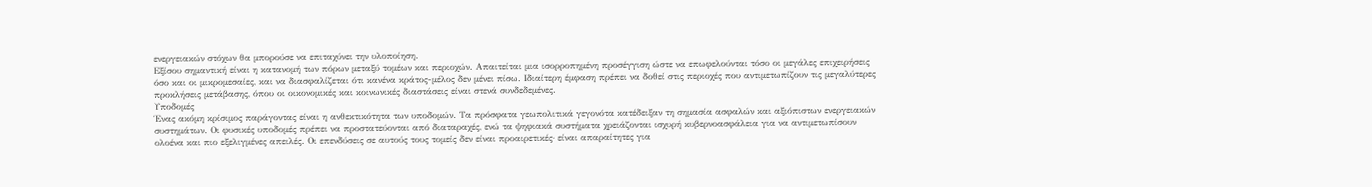ενεργειακών στόχων θα μπορούσε να επιταχύνει την υλοποίηση.
Εξίσου σημαντική είναι η κατανομή των πόρων μεταξύ τομέων και περιοχών. Απαιτείται μια ισορροπημένη προσέγγιση ώστε να επωφελούνται τόσο οι μεγάλες επιχειρήσεις όσο και οι μικρομεσαίες, και να διασφαλίζεται ότι κανένα κράτος-μέλος δεν μένει πίσω. Ιδιαίτερη έμφαση πρέπει να δοθεί στις περιοχές που αντιμετωπίζουν τις μεγαλύτερες προκλήσεις μετάβασης, όπου οι οικονομικές και κοινωνικές διαστάσεις είναι στενά συνδεδεμένες.
Υποδομές
Ένας ακόμη κρίσιμος παράγοντας είναι η ανθεκτικότητα των υποδομών. Τα πρόσφατα γεωπολιτικά γεγονότα κατέδειξαν τη σημασία ασφαλών και αξιόπιστων ενεργειακών συστημάτων. Οι φυσικές υποδομές πρέπει να προστατεύονται από διαταραχές, ενώ τα ψηφιακά συστήματα χρειάζονται ισχυρή κυβερνοασφάλεια για να αντιμετωπίσουν ολοένα και πιο εξελιγμένες απειλές. Οι επενδύσεις σε αυτούς τους τομείς δεν είναι προαιρετικές· είναι απαραίτητες για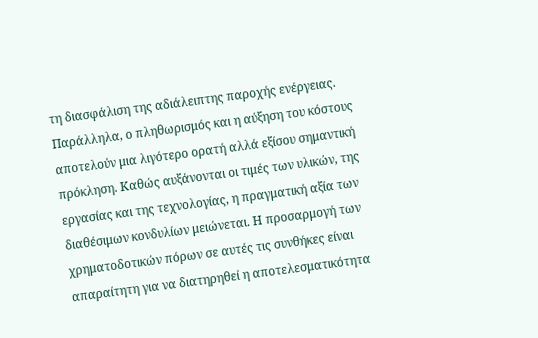τη διασφάλιση της αδιάλειπτης παροχής ενέργειας.
Παράλληλα, ο πληθωρισμός και η αύξηση του κόστους αποτελούν μια λιγότερο ορατή αλλά εξίσου σημαντική πρόκληση. Καθώς αυξάνονται οι τιμές των υλικών, της εργασίας και της τεχνολογίας, η πραγματική αξία των διαθέσιμων κονδυλίων μειώνεται. Η προσαρμογή των χρηματοδοτικών πόρων σε αυτές τις συνθήκες είναι απαραίτητη για να διατηρηθεί η αποτελεσματικότητα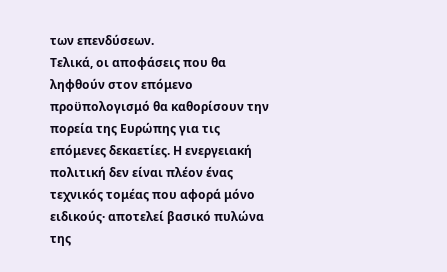των επενδύσεων.
Τελικά, οι αποφάσεις που θα ληφθούν στον επόμενο προϋπολογισμό θα καθορίσουν την πορεία της Ευρώπης για τις επόμενες δεκαετίες. Η ενεργειακή πολιτική δεν είναι πλέον ένας τεχνικός τομέας που αφορά μόνο ειδικούς· αποτελεί βασικό πυλώνα της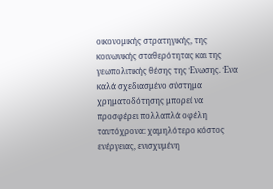οικονομικής στρατηγικής, της κοινωνικής σταθερότητας και της γεωπολιτικής θέσης της Ένωσης. Ένα καλά σχεδιασμένο σύστημα χρηματοδότησης μπορεί να προσφέρει πολλαπλά οφέλη ταυτόχρονα: χαμηλότερο κόστος ενέργειας, ενισχυμένη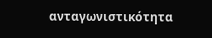ανταγωνιστικότητα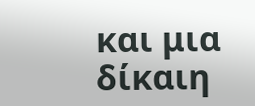και μια δίκαιη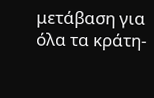μετάβαση για όλα τα κράτη-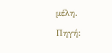μέλη.
Πηγή: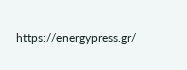https://energypress.gr/